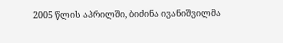2005 წლის აპრილში, ბიძინა ივანიშვილმა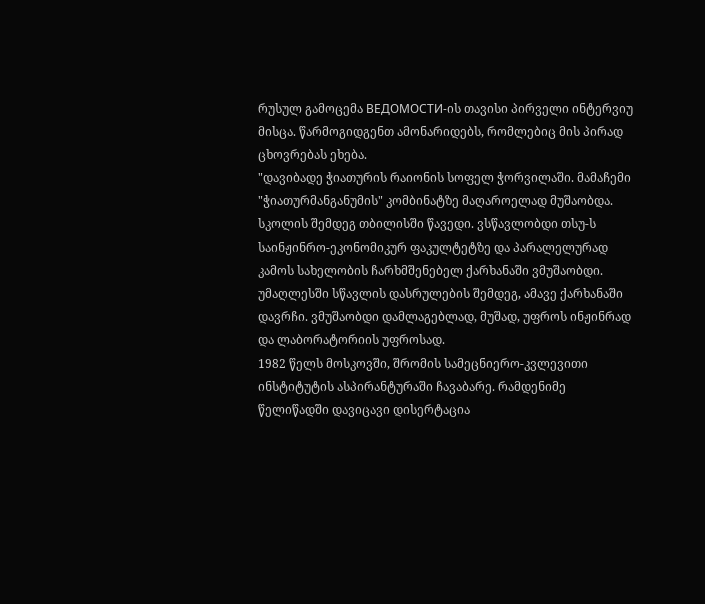რუსულ გამოცემა ВЕДОМОСТИ-ის თავისი პირველი ინტერვიუ მისცა. წარმოგიდგენთ ამონარიდებს, რომლებიც მის პირად ცხოვრებას ეხება.
"დავიბადე ჭიათურის რაიონის სოფელ ჭორვილაში. მამაჩემი "ჭიათურმანგანუმის" კომბინატზე მაღაროელად მუშაობდა. სკოლის შემდეგ თბილისში წავედი. ვსწავლობდი თსუ-ს საინჟინრო-ეკონომიკურ ფაკულტეტზე და პარალელურად კამოს სახელობის ჩარხმშენებელ ქარხანაში ვმუშაობდი. უმაღლესში სწავლის დასრულების შემდეგ, ამავე ქარხანაში დავრჩი. ვმუშაობდი დამლაგებლად, მუშად, უფროს ინჟინრად და ლაბორატორიის უფროსად.
1982 წელს მოსკოვში, შრომის სამეცნიერო-კვლევითი ინსტიტუტის ასპირანტურაში ჩავაბარე. რამდენიმე წელიწადში დავიცავი დისერტაცია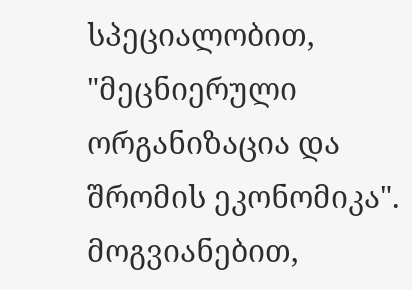სპეციალობით, "მეცნიერული ორგანიზაცია და შრომის ეკონომიკა". მოგვიანებით,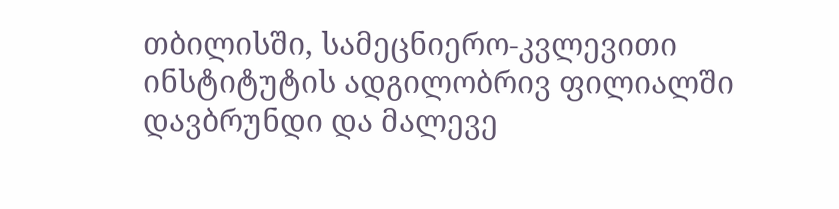თბილისში, სამეცნიერო-კვლევითი ინსტიტუტის ადგილობრივ ფილიალში დავბრუნდი და მალევე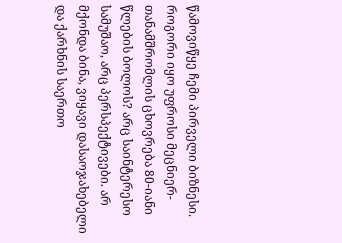წამოვიწყე ჩემი პირველი ბიზნესი.
როგორი იყო უფროსი მეცნიერ-თანამშრომლის ცხოვრება 80-იანი წლების ბოლოს? არც საინტერესო სამუშაო, არც პერსპექტივები. არ მქონდა ბინა, ვიყავი დასაოჯახებელი და ქარხნის საერთო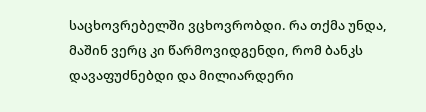საცხოვრებელში ვცხოვრობდი. რა თქმა უნდა, მაშინ ვერც კი წარმოვიდგენდი, რომ ბანკს დავაფუძნებდი და მილიარდერი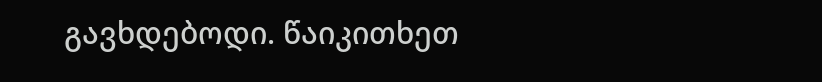გავხდებოდი. წაიკითხეთ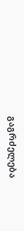გაგრძელება